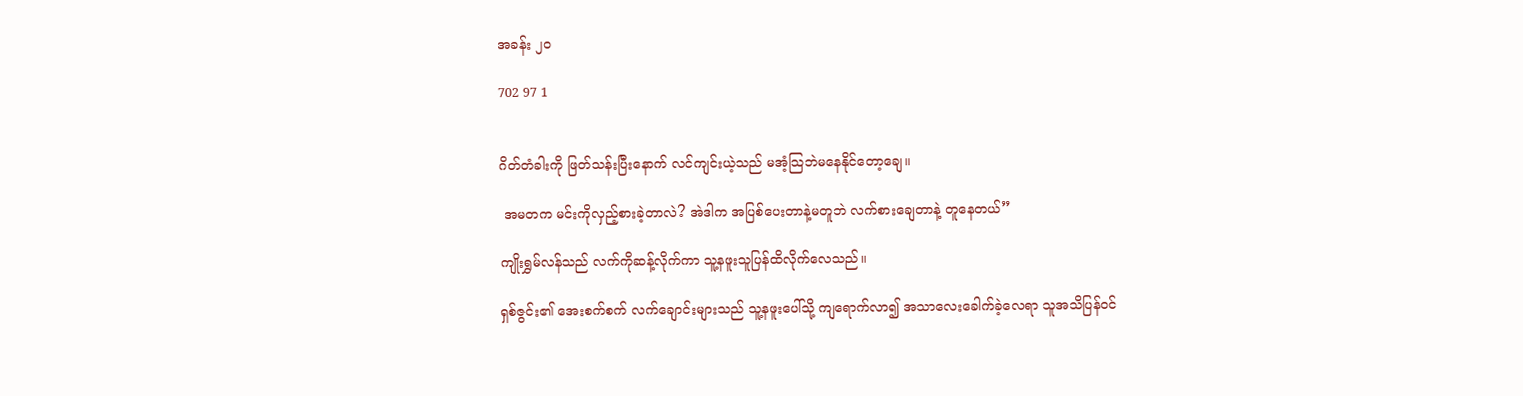အခန်း ၂၀

702 97 1


ဂိတ်တံခါးကို ဖြတ်သန်းပြီးနောက် လင်ကျင်းယဲ့သည် မအံ့သြဘဲမနေနိုင်တော့ချေ။

 အမတက မင်းကိုလှည့်စားခဲ့တာလဲ? အဲဒါက အပြစ်ပေးတာနဲ့မတူဘဲ လက်စားချေတာနဲ့ တူနေတယ်”

ကျိုးရွှမ်လန်သည် လက်ကိုဆန့်လိုက်ကာ သူ့နဖူးသူပြန်ထိလိုက်‌လေသည်။

ရှစ်ဇွင်း၏ အေးစက်စက် လက်ချောင်းများသည် သူ့နဖူးပေါ်သို့ ကျရောက်လာ၍ အသာလေးခေါက်ခဲ့‌လေရာ သူအသိပြန်ဝင်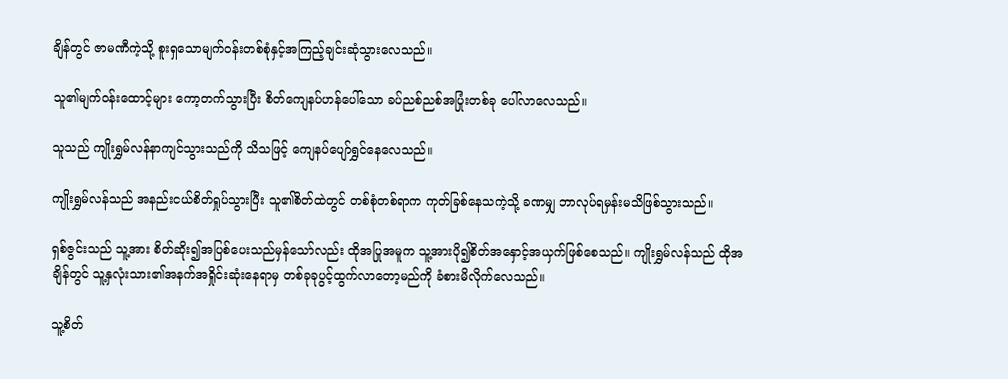ချိန်တွင် ဇာမဏီကဲ့သို့ စူးရှသောမျက်ဝန်းတစ်စုံနှင့်အကြည့်ချင်းဆုံသွား‌လေသည်။

သူ၏မျက်ဝန်းထောင့်များ ကော့တက်သွားပြီး စိတ်ကျေနပ်ဟန်ပေါ်သော ခပ်ညစ်ညစ်အပြုံးတစ်ခု ပေါ်လာလေသည်။

သူသည် ကျိုးရွှမ်လန်နာကျင်သွားသည်ကို သိသဖြင့် ကျေနပ်ပျော်ရွှင်နေလေသည်။

ကျိုးရွှမ်လန်သည် အနည်းငယ်စိတ်ရှုပ်သွားပြီး သူ၏စိတ်ထဲတွင် တစ်စုံတစ်ရာက ကုတ်ခြစ်နေသကဲ့သို့ ခဏမျှ ဘာလုပ်ရမှန်းမသိဖြစ်သွားသည်။

ရှစ်ဇွင်းသည် သူ့အား စိတ်ဆိုး၍အပြစ်ပေးသည်မှန်သော်လည်း ထိုအပြုအမူက သူ့အားပို၍စိတ်အနှောင့်အယှက်ဖြစ်စေသည်။ ကျိုးရွှမ်လန်သည် ထိုအချိန်တွင် သူ့နှလုံးသား၏အနက်အရှိုင်းဆုံးနေရာမှ တစ်ခုခုပွင့်ထွက်လာတော့မည်ကို ခံစားမိလိုက်လေသည်။

သူ့စိတ်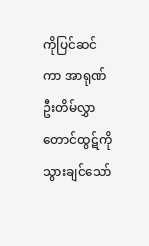ကိုပြင်ဆင်ကာ အာရုဏ်ဦးတိမ်လွှာတောင်ထွဋ်ကိုသွားချင်သော်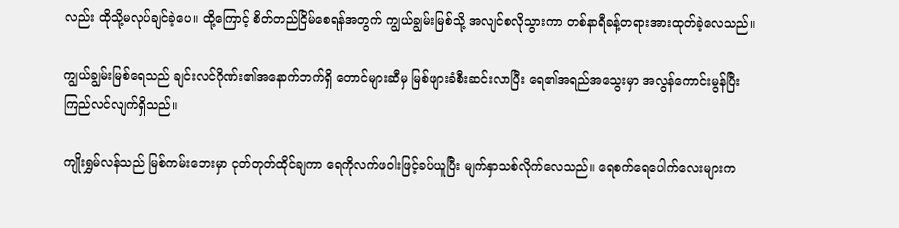လည်း ထိုသို့မလုပ်ချင်ခဲ့ပေ။ ထို့ကြောင့် စိတ်တည်ငြိမ်စေရန်အတွက် ကျွယ်ချွမ်းမြစ်သို့ အလျင်စလိုသွားကာ တစ်နာရီခန့်တရားအားထုတ်ခဲ့‌လေသည်။

ကျွယ်ချွမ်းမြစ်ရေသည် ချင်းလင်ဂိုဏ်း၏အနောက်ဘက်ရှိ တောင်များဆီမှ မြစ်ဖျားခံစီးဆင်းလာပြီး ရေ၏အရည်အ‌သွေးမှာ အလွန်ကောင်းမွန်ပြီးကြည်လင်လျက်ရှိသည်။

ကျိုးရွှမ်လန်သည် မြစ်ကမ်းဘေးမှာ ငုတ်တုတ်ထိုင်ချကာ ရေကိုလက်ဖဝါးဖြင့်ခပ်ယူပြီး မျက်နှာသစ်လိုက်လေသည်။ ရေစက်ရေပေါက်လေးများက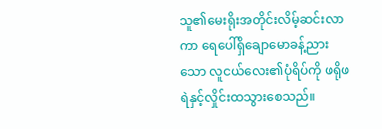သူ၏‌မေးရိုးအတိုင်းလိမ့်ဆင်းလာကာ ရေပေါ်ရှိချောမောခန့်ညားသော လူငယ်‌လေး၏ပုံရိပ်ကို ဖရိုဖရဲနှင့်လှိုင်းထသွားစေသည်။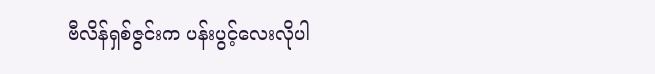ဗီလိန်ရှစ်ဇွင်းက ပန်းပွင့်လေးလိုပါ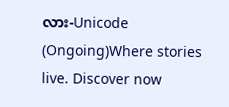လား-Unicode (Ongoing)Where stories live. Discover now